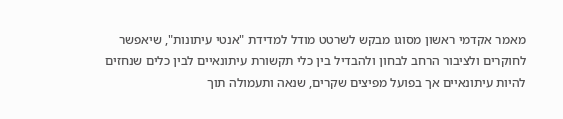מאמר אקדמי ראשון מסוגו מבקש לשרטט מודל למדידת "אנטי עיתונות", שיאפשר לחוקרים ולציבור הרחב לבחון ולהבדיל בין כלי תקשורת עיתונאיים לבין כלים שנחזים להיות עיתונאיים אך בפועל מפיצים שקרים, שנאה ותעמולה תוך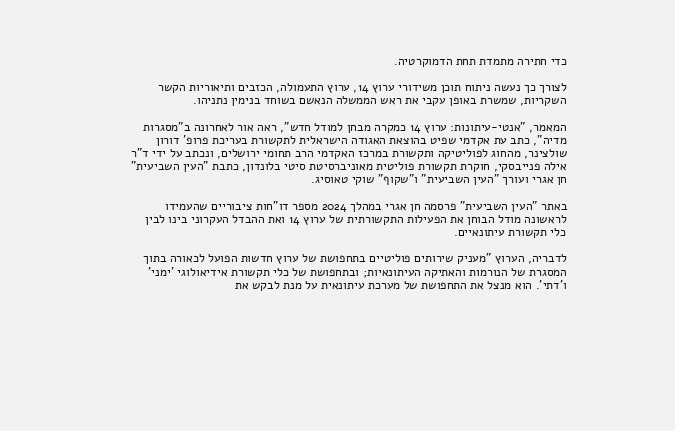כדי חתירה מתמדת תחת הדמוקרטיה.

לצורך כך נעשה ניתוח תוכן משידורי ערוץ 14, ערוץ התעמולה, הכזבים ותיאוריות הקשר השקריות, שמשרת באופן עקבי את ראש הממשלה הנאשם בשוחד בנימין נתניהו.

המאמר, "אנטי-עיתונות: ערוץ 14 כמקרה מבחן למודל חדש", ראה אור לאחרונה ב"מסגרות מדיה", כתב עת אקדמי שפיט בהוצאת האגודה הישראלית לתקשורת בעריכת פרופ’ דורון שולצינר, מהחוג לפוליטיקה ותקשורת במרכז האקדמי הרב תחומי ירושלים, ונכתב על ידי ד"ר אילה פנייבסקי, חוקרת תקשורת פוליטית מאוניברסיטת סיטי בלונדון, כתבת "העין השביעית" חן אגרי ועורך "העין השביעית" ו"שקוף" שוקי טאוסיג.

באתר "העין השביעית" פרסמה חן אגרי במהלך 2024 מספר דו"חות ציבוריים שהעמידו לראשונה מודל הבוחן את הפעילות התקשורתית של ערוץ 14 ואת ההבדל העקרוני בינו לבין כלי תקשורת עיתונאיים.

לדבריה, הערוץ "מעניק שירותים פוליטיים בתחפושת של ערוץ חדשות הפועל לכאורה בתוך המסגרת של הנורמות והאתיקה העיתונאיות; ובתחפושת של כלי תקשורת אידיאולוגי 'ימני' ו'דתי'. הוא מנצל את התחפושת של מערכת עיתונאית על מנת לבקש את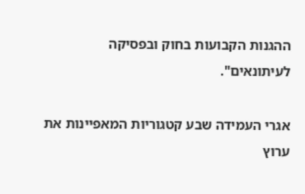ההגנות הקבועות בחוק ובפסיקה לעיתונאים".

אגרי העמידה שבע קטגוריות המאפיינות את ערוץ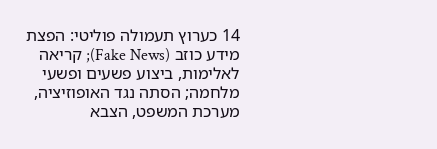14 כערוץ תעמולה פוליטי: הפצת מידע כוזב (Fake News); קריאה לאלימות, ביצוע פשעים ופשעי מלחמה; הסתה נגד האופוזיציה, מערכת המשפט, הצבא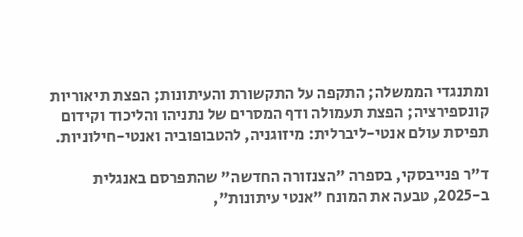ומתנגדי הממשלה; התקפה על התקשורת והעיתונות; הפצת תיאוריות קונספירציה; הפצת תעמולה ודף המסרים של נתניהו והליכוד וקידום תפיסת עולם אנטי-ליברלית: מיזוגניה, להטבופוביה ואנטי-חילוניות.

ד"ר פנייבסקי, בספרה "הצנזורה החדשה" שהתפרסם באנגלית ב-2025, טבעה את המונח "אנטי עיתונות",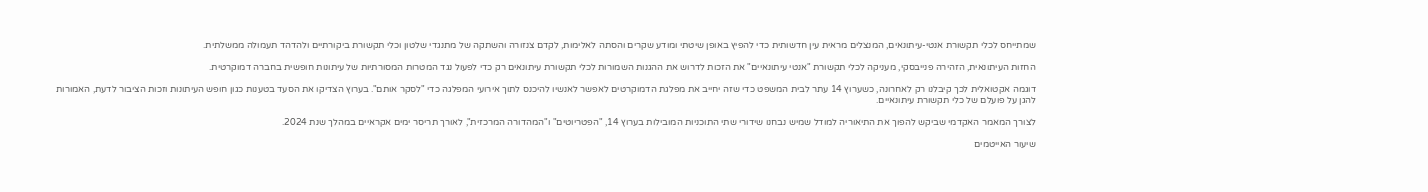שמתייחס לכלי תקשורת אנטי-עיתונאים, המנצלים מראית עין חדשותית כדי להפיץ באופן שיטתי ומודע שקרים והסתה לאלימות, לקדם צנזורה והשתקה של מתנגדי שלטון וכלי תקשורת ביקורתיים ולהדהד תעמולה ממשלתית.

החזות העיתונאית, הזהירה פנייבסקי, מעניקה לכלי תקשורת "אנטי עיתונאיים" את הזכות לדרוש את ההגנות השמורות לכלי תקשורת עיתונאים רק כדי לפעול נגד המטרות המסורתיות של עיתונות חופשית בחברה דמוקרטית.

דוגמה אקטואלית לכך קיבלנו רק לאחרונה, כשערוץ 14 עתר לבית המשפט כדי שזה יחייב את מפלגת הדמוקרטים לאפשר לאנשיו להיכנס לתוך אירועי המפלגה כדי "לסקר אותם". בערוץ הצדיקו את הסעד בטענות כגון חופש העיתונות וזכות הציבור לדעת, האמורות להגן על פועלם של כלי תקשורת עיתונאיים.

לצורך המאמר האקדמי שביקש להפוך את התיאוריה למודל שמיש נבחנו שידורי שתי התוכניות המובילות בערוץ 14, "הפטריוטים" ו"המהדורה המרכזית", לאורך תריסר ימים אקראיים במהלך שנת 2024.

שיעור האייטמים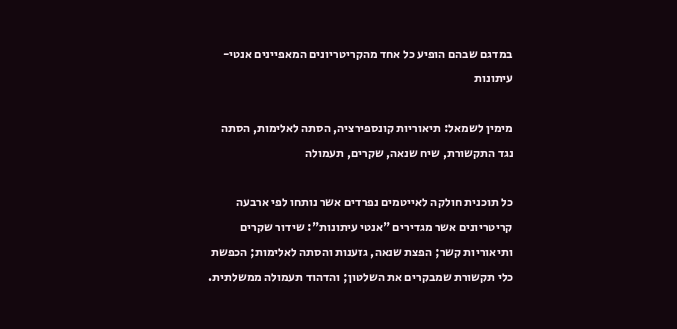במדגם שבהם הופיע כל אחד מהקריטריונים המאפיינים אנטי-עיתונות

מימין לשמאל: תיאוריות קונספירציה, הסתה לאלימות, הסתה נגד התקשורת, שיח שנאה, שקרים, תעמולה

כל תוכנית חולקה לאייטמים נפרדים אשר נותחו לפי ארבעה קריטריונים אשר מגדירים "אנטי עיתונות": שידור שקרים ותיאוריות קשר; הפצת שנאה, גזענות והסתה לאלימות; הכפשת כלי תקשורת שמבקרים את השלטון; והדהוד תעמולה ממשלתית.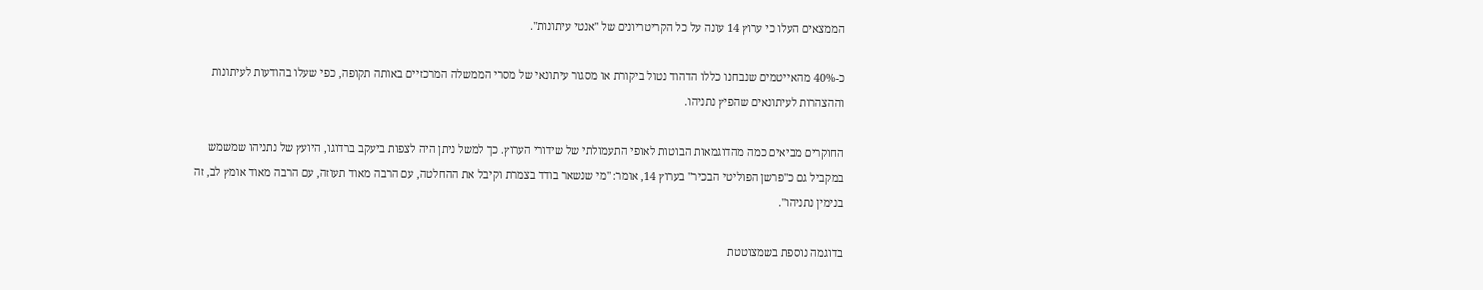הממצאים העלו כי ערוץ 14 עונה על כל הקריטריונים של "אנטי עיתונות".

כ-40% מהאייטמים שנבחנו כללו הדהוד נטול ביקורת או מסגור עיתונאי של מסרי הממשלה המרכזיים באותה תקופה, כפי שעלו בהודעות לעיתונות וההצהרות לעיתונאים שהפיץ נתניהו.

החוקרים מביאים כמה מהדוגמאות הבוטות לאופי התעמולתי של שידורי הערוץ. כך למשל ניתן היה לצפות ביעקב ברדוגו, היועץ של נתניהו שמשמש במקביל גם כ"פרשן הפוליטי הבכיר" בערוץ 14, אומר: "מי שנשאר בודד בצמרת וקיבל את ההחלטה, עם הרבה מאוד תעוזה, עם הרבה מאוד אומץ לב, זה בנימין נתניהו".

בדוגמה נוספת בשמצוטטת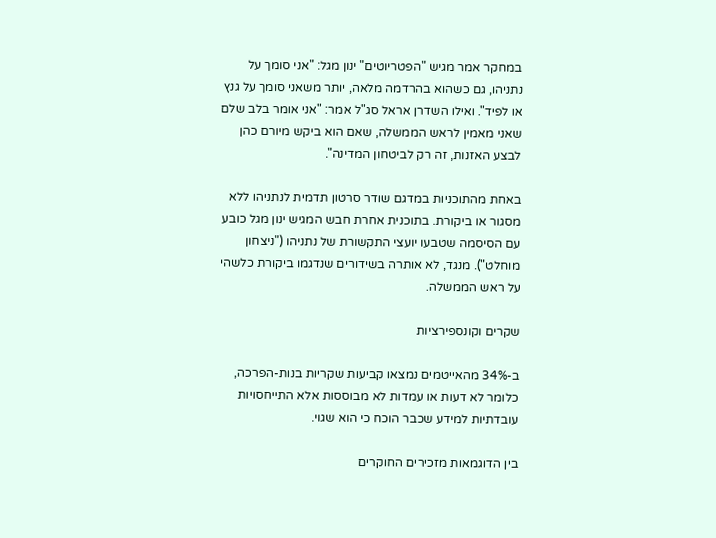במחקר אמר מגיש "הפטריוטים" ינון מגל: "אני סומך על נתניהו, גם כשהוא בהרדמה מלאה, יותר משאני סומך על גנץ או לפיד". ואילו השדרן אראל סג"ל אמר: "אני אומר בלב שלם שאני מאמין לראש הממשלה, שאם הוא ביקש מיורם כהן לבצע האזנות, זה רק לביטחון המדינה".

באחת מהתוכניות במדגם שודר סרטון תדמית לנתניהו ללא מסגור או ביקורת. בתוכנית אחרת חבש המגיש ינון מגל כובע עם הסיסמה שטבעו יועצי התקשורת של נתניהו ("ניצחון מוחלט"). מנגד, לא אותרה בשידורים שנדגמו ביקורת כלשהי על ראש הממשלה.

שקרים וקונספירציות

ב-34% מהאייטמים נמצאו קביעות שקריות בנות-הפרכה, כלומר לא דעות או עמדות לא מבוססות אלא התייחסויות עובדתיות למידע שכבר הוכח כי הוא שגוי.

בין הדוגמאות מזכירים החוקרים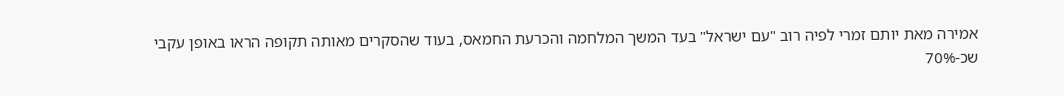אמירה מאת יותם זמרי לפיה רוב "עם ישראל" בעד המשך המלחמה והכרעת החמאס, בעוד שהסקרים מאותה תקופה הראו באופן עקבי שכ-70%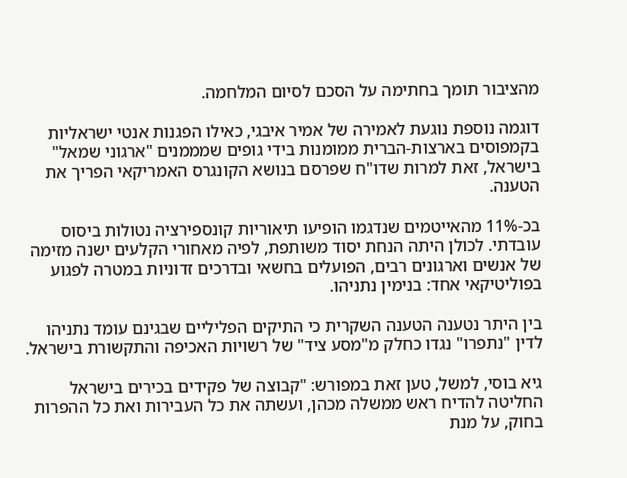מהציבור תומך בחתימה על הסכם לסיום המלחמה.

דוגמה נוספת נוגעת לאמירה של אמיר איבגי, כאילו הפגנות אנטי ישראליות בקמפוסים בארצות-הברית ממומנות בידי גופים שמממנים "ארגוני שמאל" בישראל, זאת למרות שדו"ח שפרסם בנושא הקונגרס האמריקאי הפריך את הטענה.

בכ-11% מהאייטמים שנדגמו הופיעו תיאוריות קונספירציה נטולות ביסוס עובדתי. לכולן היתה הנחת יסוד משותפת, לפיה מאחורי הקלעים ישנה מזימה של אנשים וארגונים רבים, הפועלים בחשאי ובדרכים זדוניות במטרה לפגוע בפוליטיקאי אחד: בנימין נתניהו.

בין היתר נטענה הטענה השקרית כי התיקים הפליליים שבגינם עומד נתניהו לדין "נתפרו" נגדו כחלק מ"מסע ציד" של רשויות האכיפה והתקשורת בישראל.

גיא בוסי, למשל, טען זאת במפורש: "קבוצה של פקידים בכירים בישראל החליטה להדיח ראש ממשלה מכהן, ועשתה את כל העבירות ואת כל ההפרות בחוק, על מנת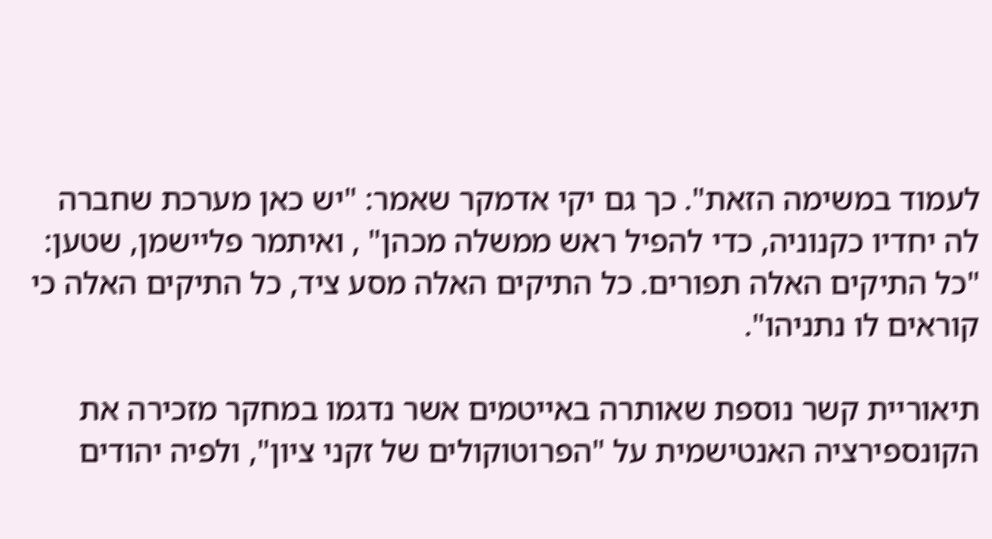לעמוד במשימה הזאת". כך גם יקי אדמקר שאמר: "יש כאן מערכת שחברה לה יחדיו כקנוניה, כדי להפיל ראש ממשלה מכהן" , ואיתמר פליישמן, שטען: "כל התיקים האלה תפורים. כל התיקים האלה מסע ציד, כל התיקים האלה כי קוראים לו נתניהו".

תיאוריית קשר נוספת שאותרה באייטמים אשר נדגמו במחקר מזכירה את הקונספירציה האנטישמית על "הפרוטוקולים של זקני ציון", ולפיה יהודים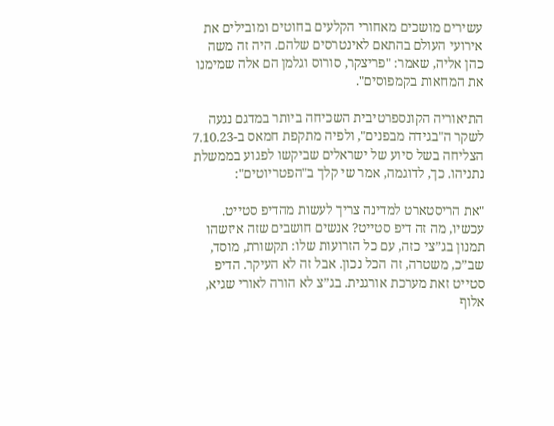עשירים מושכים מאחורי הקלעים בחוטים ומובילים את אירועי העולם בהתאם לאינטרסים שלהם. היה זה משה כהן אליה, שאמר: "פריצקר, סורוס וגלמן הם אלה שמימנו את המחאות בקמפוסים".

התיאוריה הקונספרטיבית השכיחה ביותר במדגם נגעה לשקר ה"בגידה מבפנים", ולפיה מתקפת חמאס ב-7.10.23 הצליחה בשל סיוע של ישראלים שביקשו לפגוע בממשלת נתניהו. כך, לדוגמה, אמר שי קלך ב"הפטריוטים":

"את הריסטארט למדינה צריך לעשות מהדיפ סטייט. עכשיו, מה זה דיפ סטייט? אנשים חושבים שזה איזשהו תמנון בג”צי כזה, עם כל הזרועות שלו: תקשורת, מוסד, שב”כ, משטרה, זה הכל נכון. אבל זה לא העיקר. הדיפ סטייט זאת מערכת אורגנית. בג”צ לא הורה לאורי שגיא, אלוף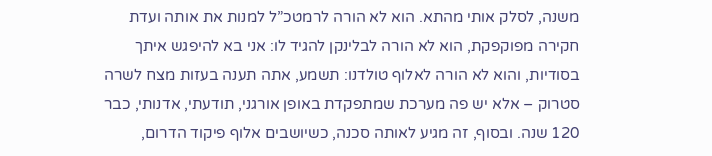משנה, לסלק אותי מהתא. הוא לא הורה לרמטכ”ל למנות את אותה ועדת חקירה מפוקפקת, הוא לא הורה לבלינקן להגיד לו: אני בא להיפגש איתך בסודיות, והוא לא הורה לאלוף טולדנו: תשמע, אתה תענה בעזות מצח לשרה סטרוק – אלא יש פה מערכת שמתפקדת באופן אורגני, תודעתי, אדנותי, כבר 120 שנה. ובסוף, זה מגיע לאותה סכנה, כשיושבים אלוף פיקוד הדרום,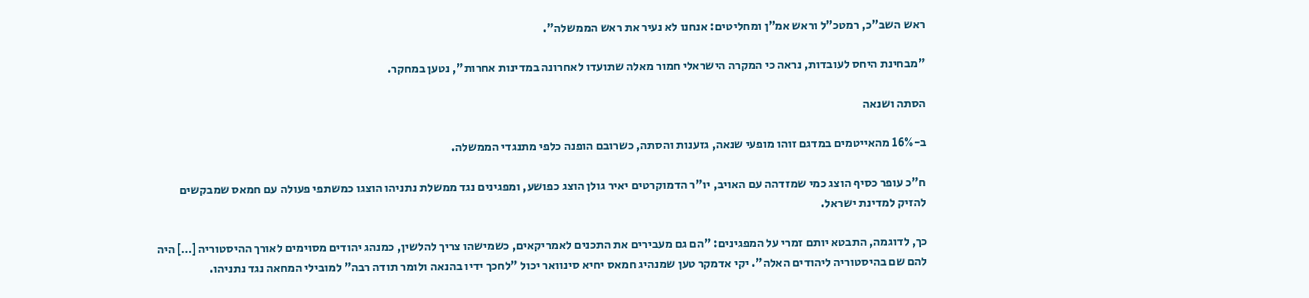ראש השב”כ, רמטכ”ל וראש אמ”ן ומחליטים: אנחנו לא נעיר את ראש הממשלה".

"מבחינת היחס לעובדות, נראה כי המקרה הישראלי חמור מאלה שתועדו לאחרונה במדינות אחרות", נטען במחקר.

הסתה ושנאה

ב-16% מהאייטמים במדגם זוהו מופעי שנאה, גזענות והסתה, כשרובם הופנה כלפי מתנגדי הממשלה.

ח"כ עופר כסיף הוצג כמי שמזדהה עם האויב, יו"ר הדמוקרטים יאיר גולן הוצג כפושע, ומפגינים נגד ממשלת נתניהו הוצגו כמשתפי פעולה עם חמאס שמבקשים להזיק למדינת ישראל.

כך, לדוגמה, התבטא יותם זמרי על המפגינים: "הם גם מעבירים את התכנים לאמריקאים, כשמישהו צריך להלשין, כמנהג יהודים מסוימים לאורך ההיסטוריה […] היה להם שם בהיסטוריה ליהודים האלה". יקי אדמקר טען שמנהיג חמאס יחיא סינוואר יכול "לחכך ידיו בהנאה ולומר תודה רבה" למובילי המחאה נגד נתניהו.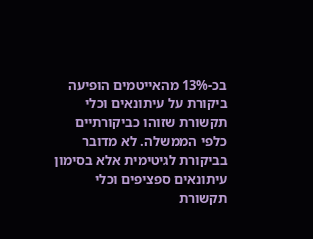בכ-13% מהאייטמים הופיעה ביקורת על עיתונאים וכלי תקשורת שזוהו כביקורתיים כלפי הממשלה. לא מדובר בביקורת לגיטימית אלא בסימון עיתונאים ספציפים וכלי תקשורת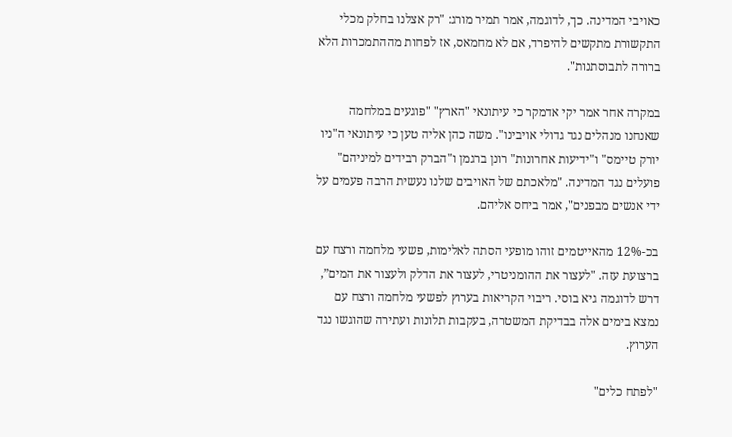כאויבי המדינה. כך, לדוגמה, אמר תמיר מורג: "רק אצלנו בחלק מכלי התקשורת מתקשים להיפרד, אם לא מחמאס, אז לפחות מההתמכרות הלא ברורה לתבוסתנות".

במקרה אחר אמר יקי אדמקר כי עיתונאי "הארץ" "פוגעים במלחמה שאנחנו מנהלים נגד גדולי אויבינו". משה כהן אליה טען כי עיתונאי ה"ניו יורק טיימס" ו"ידיעות אחרונות" רונן ברגמן ו"הברק רבידים למיניהם" פועלים נגד המדינה. "מלאכתם של האויבים שלנו נעשית הרבה פעמים על ידי אנשים מבפנים", אמר ביחס אליהם.

בכ-12% מהאייטמים זוהו מופעי הסתה לאלימות, פשעי מלחמה ורצח עם ברצועת עזה. "לעצור את ההומניטרי, לעצור את הדלק ולעצור את המים”, דרש לדוגמה גיא בוסי. ריבוי הקריאות בערוץ לפשעי מלחמה ורצח עם נמצא בימים אלה בבדיקת המשטרה, בעקבות תלונות ועתירה שהוגשו נגד הערוץ.

"לפתח כלים"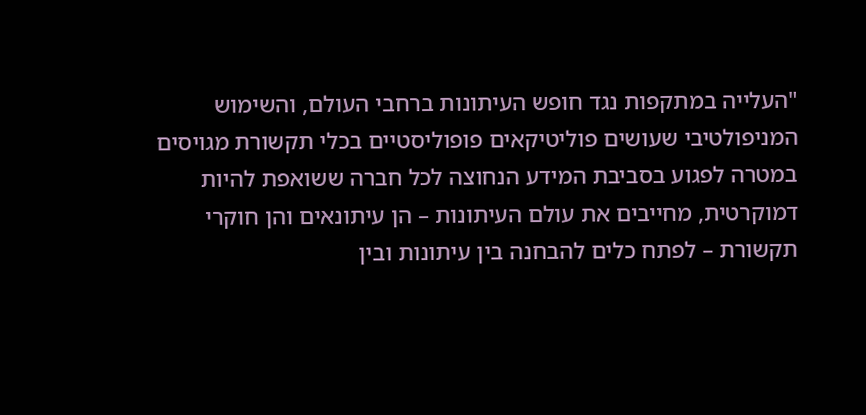"העלייה במתקפות נגד חופש העיתונות ברחבי העולם, והשימוש המניפולטיבי שעושים פוליטיקאים פופוליסטיים בכלי תקשורת מגויסים במטרה לפגוע בסביבת המידע הנחוצה לכל חברה ששואפת להיות דמוקרטית, מחייבים את עולם העיתונות – הן עיתונאים והן חוקרי תקשורת – לפתח כלים להבחנה בין עיתונות ובין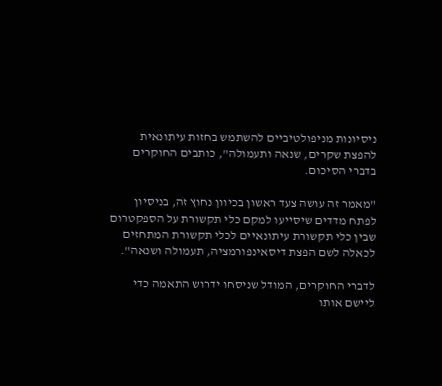ניסיונות מניפולטיביים להשתמש בחזות עיתונאית להפצת שקרים, שנאה ותעמולה", כותבים החוקרים בדברי הסיכום.

"מאמר זה עושה צעד ראשון בכיוון נחוץ זה, בניסיון לפתח מדדים שיסייעו למקם כלי תקשורת על הספקטרום שבין כלי תקשורת עיתונאיים לכלי תקשורת המתחזים לכאלה לשם הפצת דיסאינפורמציה, תעמולה ושנאה".

לדברי החוקרים, המודל שניסחו ידרוש התאמה כדי ליישם אותו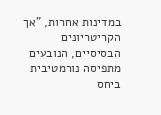במדינות אחרות, "אך הקריטריונים הבסיסיים, הנובעים מתפיסה נורמטיבית ביחס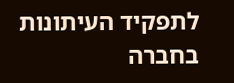לתפקיד העיתונות בחברה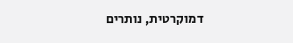דמוקרטית, נותרים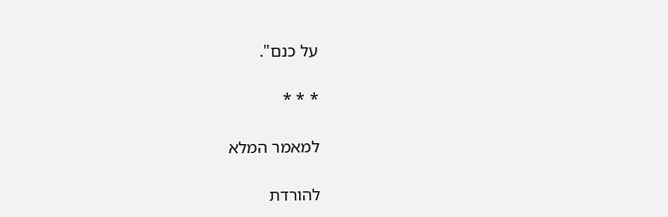על כנם".

* * *

למאמר המלא

להורדת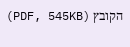הקובץ (PDF, 545KB)